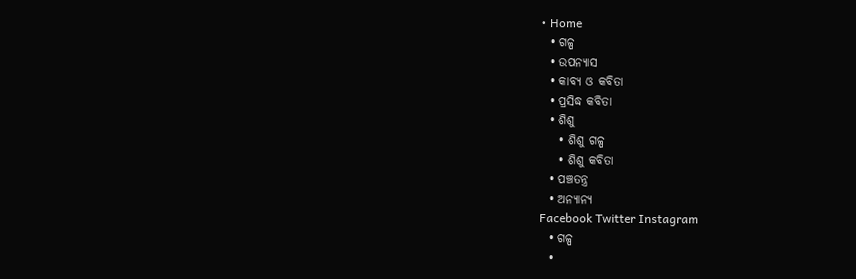• Home
  • ଗଳ୍ପ
  • ଉପନ୍ୟାସ
  • କାବ୍ୟ ଓ କବିତା
  • ପ୍ରସିଦ୍ଧ କବିତା
  • ଶିଶୁ
    • ଶିଶୁ ଗଳ୍ପ
    • ଶିଶୁ କବିତା
  • ପଞ୍ଚତନ୍ତ୍ର
  • ଅନ୍ୟାନ୍ୟ
Facebook Twitter Instagram
  • ଗଳ୍ପ
  •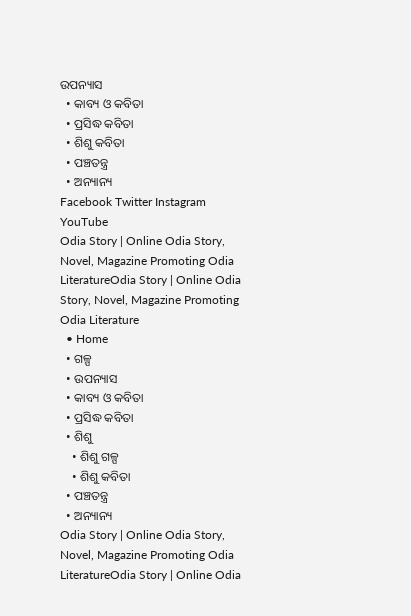ଉପନ୍ୟାସ
  • କାବ୍ୟ ଓ କବିତା
  • ପ୍ରସିଦ୍ଧ କବିତା
  • ଶିଶୁ କବିତା
  • ପଞ୍ଚତନ୍ତ୍ର
  • ଅନ୍ୟାନ୍ୟ
Facebook Twitter Instagram YouTube
Odia Story | Online Odia Story, Novel, Magazine Promoting Odia LiteratureOdia Story | Online Odia Story, Novel, Magazine Promoting Odia Literature
  • Home
  • ଗଳ୍ପ
  • ଉପନ୍ୟାସ
  • କାବ୍ୟ ଓ କବିତା
  • ପ୍ରସିଦ୍ଧ କବିତା
  • ଶିଶୁ
    • ଶିଶୁ ଗଳ୍ପ
    • ଶିଶୁ କବିତା
  • ପଞ୍ଚତନ୍ତ୍ର
  • ଅନ୍ୟାନ୍ୟ
Odia Story | Online Odia Story, Novel, Magazine Promoting Odia LiteratureOdia Story | Online Odia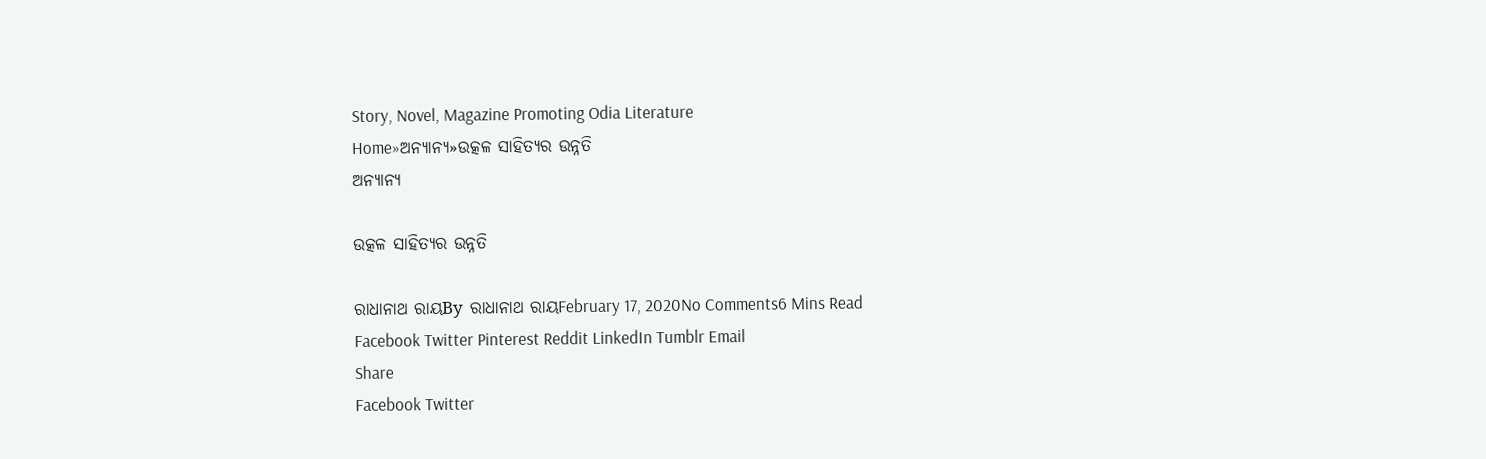Story, Novel, Magazine Promoting Odia Literature
Home»ଅନ୍ୟାନ୍ୟ»ଉତ୍କଳ ସାହିତ୍ୟର ଉନ୍ନତି
ଅନ୍ୟାନ୍ୟ

ଉତ୍କଳ ସାହିତ୍ୟର ଉନ୍ନତି

ରାଧାନାଥ ରାୟBy ରାଧାନାଥ ରାୟFebruary 17, 2020No Comments6 Mins Read
Facebook Twitter Pinterest Reddit LinkedIn Tumblr Email
Share
Facebook Twitter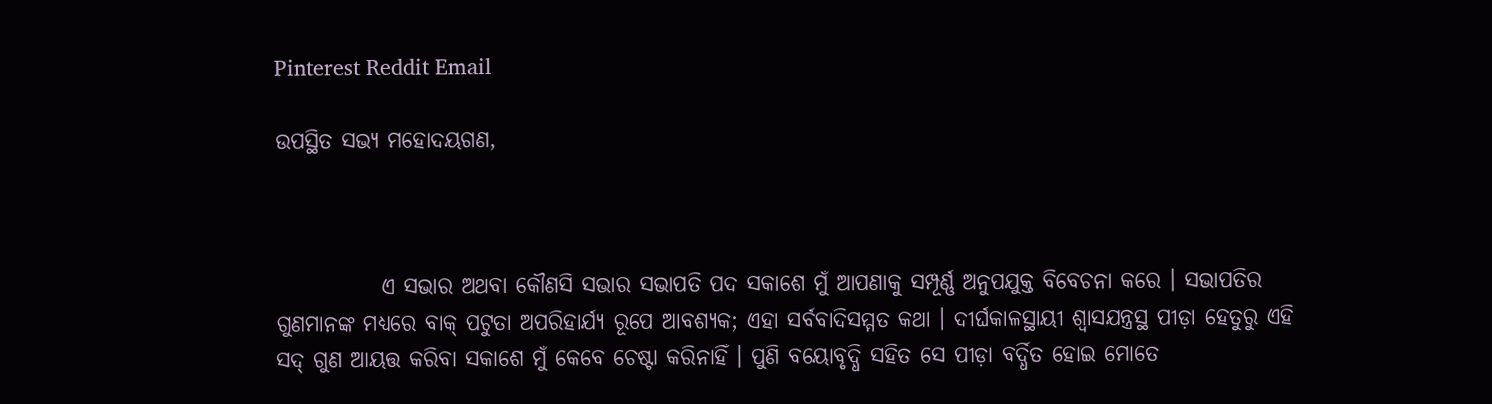Pinterest Reddit Email

ଉପସ୍ଥିତ ସଭ୍ୟ ମହୋଦୟଗଣ,



            ଏ ସଭାର ଅଥବା କୌଣସି ସଭାର ସଭାପତି ପଦ ସକାଶେ ମୁଁ ଆପଣାକୁ ସମ୍ପୂର୍ଣ୍ଣ ଅନୁପଯୁକ୍ତ ବିବେଚନା କରେ । ସଭାପତିର ଗୁଣମାନଙ୍କ ମଧ୍ୟରେ ବାକ୍ ପଟୁତା ଅପରିହାର୍ଯ୍ୟ ରୂପେ ଆବଶ୍ୟକ; ଏହା ସର୍ବବାଦିସମ୍ମତ କଥା । ଦୀର୍ଘକାଳସ୍ଥାୟୀ ଶ୍ୱାସଯନ୍ତ୍ରସ୍ଥ ପୀଡ଼ା ହେତୁରୁ ଏହି ସଦ୍ ଗୁଣ ଆୟତ୍ତ କରିବା ସକାଶେ ମୁଁ କେବେ ଚେଷ୍ଟା କରିନାହିଁ । ପୁଣି ବୟୋବୃଦ୍ଧି ସହିତ ସେ ପୀଡ଼ା ବର୍ଦ୍ଧିତ ହୋଇ ମୋତେ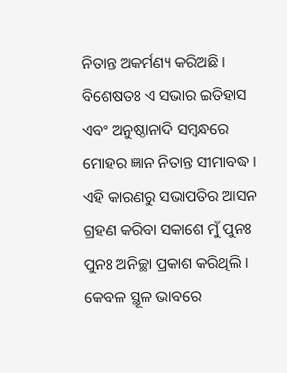ନିତାନ୍ତ ଅକର୍ମଣ୍ୟ କରିଅଛି । ବିଶେଷତଃ ଏ ସଭାର ଇତିହାସ ଏବଂ ଅନୁଷ୍ଠାନାଦି ସମ୍ବନ୍ଧରେ ମୋହର ଜ୍ଞାନ ନିତାନ୍ତ ସୀମାବଦ୍ଧ । ଏହି କାରଣରୁ ସଭାପତିର ଆସନ ଗ୍ରହଣ କରିବା ସକାଶେ ମୁଁ ପୁନଃ ପୁନଃ ଅନିଚ୍ଛା ପ୍ରକାଶ କରିଥିଲି । କେବଳ ସ୍ଥୂଳ ଭାବରେ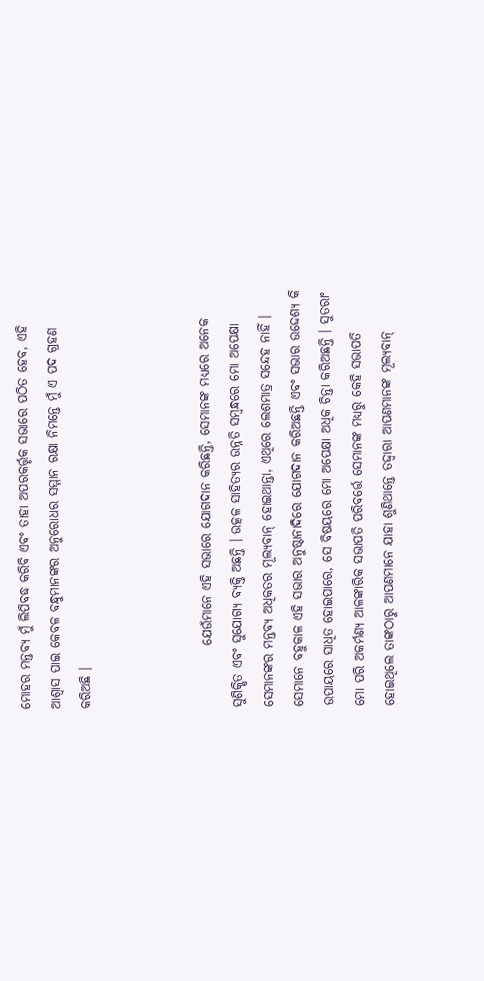ମୋହର ମନ୍ତବ୍ୟ ମୁଁ ଲିପିବଦ୍ଧ କରିବି ଏବଂ ତାହା ଅପରକର୍ତ୍ତୃକ ସଭାରେ ପଠିତ ହେବ, ଏହି ଆଶ୍ୱାସ ପାଇ କେବଳ ବନ୍ଧୁମାନଙ୍କର ଅନୁରୋଧର ସମ୍ମାନ ରକ୍ଷା ନିମନ୍ତେ ମୁଁ ଏ ପଦ ଗ୍ରହଣ କରିଅଛି ।



            ଯେଉଁମାନେ ଏହି ସଭାରେ ଯୋଗଦାନ କରିଛନ୍ତି, ସେମାନଙ୍କ ମଧ୍ୟରେ ଅନେକ ସୁଶିକ୍ଷିତ ଏବଂ ସୁଯୋଗ୍ୟ ବ୍ୟକ୍ତି ଅଛନ୍ତି । ଉତ୍କଳ ସାହିତ୍ୟର ଉନ୍ନତି ସମ୍ବନ୍ଧରେ ମୋ ଅପେକ୍ଷା ସେମାନଙ୍କର ମନ୍ତବ୍ୟ ଅଧିକତର ମୂଲ୍ୟବାନ୍ ହୋଇଥାନ୍ତା, ଏଥିରେ ଲେଶମାତ୍ର ସନ୍ଦେହ ନାହିଁ । ସେମାନେ ବହୁକାଳ ଏହି ସଭାର ଅନୁଷ୍ଠାନାଦିରେ ଯୋଗଦାନ କରିଅଛନ୍ତି ଏବଂ ସଭାର ଉଦ୍ଦେଶ୍ୟ କି ଉପାୟରେ ସାଧିତ ହୋଇପାରେ, ସେ ବିଷୟରେ ମୋ ଅପେକ୍ଷା ଅଧିକ ଚିନ୍ତା କରିଅଛନ୍ତି । ସୁତରାଂ ମୋ ପରି ଅକର୍ମଣ୍ୟ ଆଳଙ୍କାରିକ ସଭାପତି ପରିବର୍ତ୍ତେ ସେମାନଙ୍କ ମଧ୍ୟରୁ କେହି ସଭାପତି ହୋଇଥିଲେ ତାଙ୍କଠାରୁ ଆପଣମାନେ ଯାହା ଶୁଣିଥାନ୍ତେ ତଦ୍ଦ୍ୱାରା ଆପଣମାନଙ୍କ ମୂଲ୍ୟବାନ୍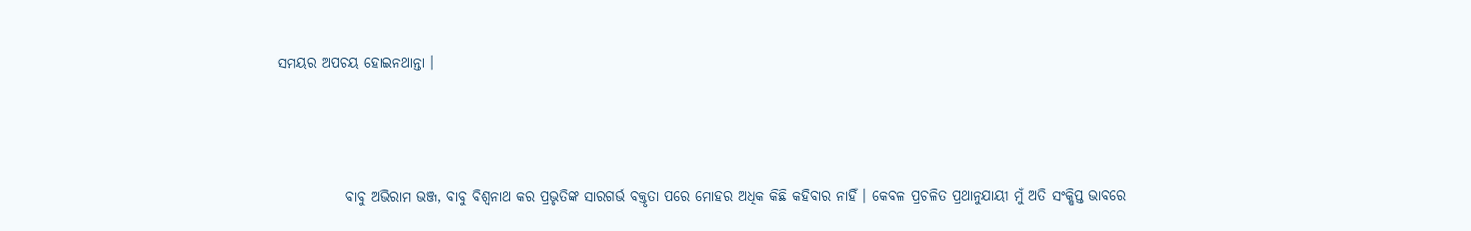ସମୟର ଅପଚୟ ହୋଇନଥାନ୍ତା ।



            ବାବୁ ଅଭିରାମ ଭଞ୍ଜ, ବାବୁ ବିଶ୍ୱନାଥ କର ପ୍ରଭୃତିଙ୍କ ସାରଗର୍ଭ ବକ୍ତୃତା ପରେ ମୋହର ଅଧିକ କିଛି କହିବାର ନାହିଁ । କେବଳ ପ୍ରଚଳିତ ପ୍ରଥାନୁଯାୟୀ ମୁଁ ଅତି ସଂକ୍ଷିପ୍ତ ଭାବରେ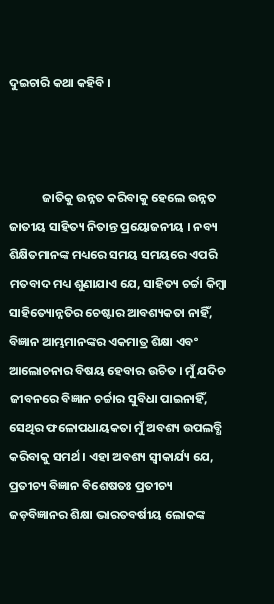ଦୁଇଚାରି କଥା କହିବି ।



            ଜାତିକୁ ଉନ୍ନତ କରିବାକୁ ହେଲେ ଉନ୍ନତ ଜାତୀୟ ସାହିତ୍ୟ ନିତାନ୍ତ ପ୍ରୟୋଜନୀୟ । ନବ୍ୟ ଶିକ୍ଷିତମାନଙ୍କ ମଧ୍ୟରେ ସମୟ ସମୟରେ ଏପରି ମତବାଦ ମଧ୍ୟ ଶୁଣାଯାଏ ଯେ, ସାହିତ୍ୟ ଚର୍ଚ୍ଚା କିମ୍ବା ସାହିତ୍ୟୋନ୍ନତିର ଚେଷ୍ଟାର ଆବଶ୍ୟକତା ନାହିଁ, ବିଜ୍ଞାନ ଆମ୍ଭମାନଙ୍କର ଏକମାତ୍ର ଶିକ୍ଷା ଏବଂ ଆଲୋଚନାର ବିଷୟ ହେବାର ଉଚିତ । ମୁଁ ଯଦିଚ ଜୀବନରେ ବିଜ୍ଞାନ ଚର୍ଚ୍ଚାର ସୁବିଧା ପାଇନାହିଁ, ସେଥିର ଫଳୋପଧାୟକତା ମୁଁ ଅବଶ୍ୟ ଉପଲବ୍ଧି କରିବାକୁ ସମର୍ଥ । ଏହା ଅବଶ୍ୟ ସ୍ୱୀକାର୍ଯ୍ୟ ଯେ, ପ୍ରତୀଚ୍ୟ ବିଜ୍ଞାନ ବିଶେଷତଃ ପ୍ରତୀଚ୍ୟ ଜଡ଼ବିଜ୍ଞାନର ଶିକ୍ଷା ଭାରତବର୍ଷୀୟ ଲୋକଙ୍କ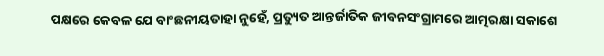ପକ୍ଷରେ କେବଳ ଯେ ବାଂଛନୀୟତାହା ନୁହେଁ, ପ୍ରତ୍ୟୁତ ଆନ୍ତର୍ଜାତିକ ଜୀବନସଂଗ୍ରାମରେ ଆତ୍ମରକ୍ଷା ସକାଶେ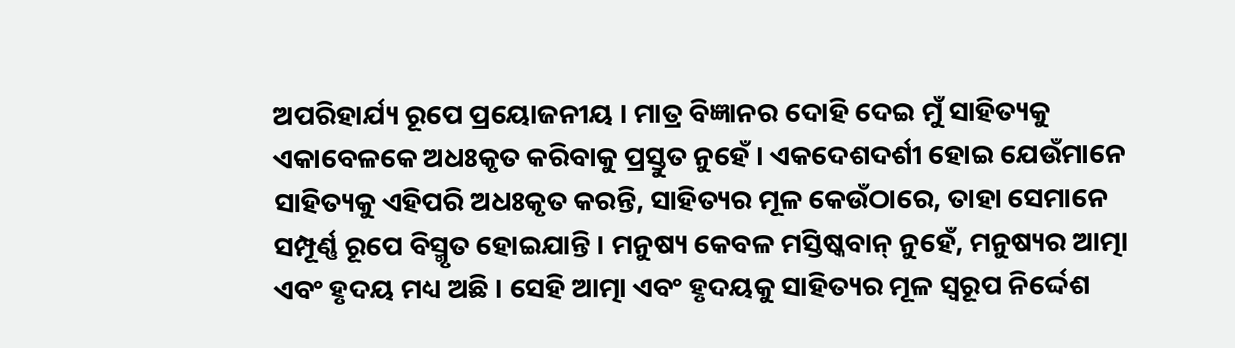ଅପରିହାର୍ଯ୍ୟ ରୂପେ ପ୍ରୟୋଜନୀୟ । ମାତ୍ର ବିଜ୍ଞାନର ଦୋହି ଦେଇ ମୁଁ ସାହିତ୍ୟକୁ ଏକାବେଳକେ ଅଧଃକୃତ କରିବାକୁ ପ୍ରସ୍ତୁତ ନୁହେଁ । ଏକଦେଶଦର୍ଶୀ ହୋଇ ଯେଉଁମାନେ ସାହିତ୍ୟକୁ ଏହିପରି ଅଧଃକୃତ କରନ୍ତି, ସାହିତ୍ୟର ମୂଳ କେଉଁଠାରେ, ତାହା ସେମାନେ ସମ୍ପୂର୍ଣ୍ଣ ରୂପେ ବିସ୍ମୃତ ହୋଇଯାନ୍ତି । ମନୁଷ୍ୟ କେବଳ ମସ୍ତିଷ୍କବାନ୍ ନୁହେଁ, ମନୁଷ୍ୟର ଆତ୍ମା ଏବଂ ହୃଦୟ ମଧ୍ୟ ଅଛି । ସେହି ଆତ୍ମା ଏବଂ ହୃଦୟକୁ ସାହିତ୍ୟର ମୂଳ ସ୍ୱରୂପ ନିର୍ଦ୍ଦେଶ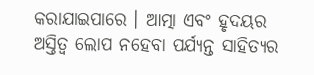କରାଯାଇପାରେ । ଆତ୍ମା ଏବଂ ହୃଦୟର ଅସ୍ତିତ୍ୱ ଲୋପ ନହେବା ପର୍ଯ୍ୟନ୍ତ ସାହିତ୍ୟର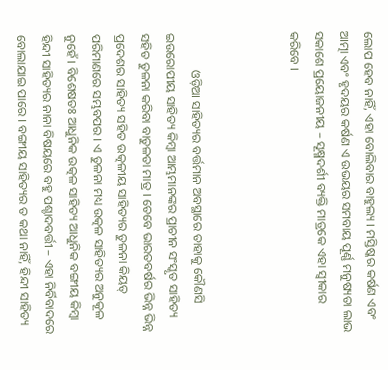ଲୋପ ହେବ ନାହିଁ, ଏହା ବୋଲିବାର ବାହୁଲ୍ୟ । ମସ୍ତିଷ୍କର କର୍ଷଣ ଏବଂ ଆତ୍ମା ଏବଂ ହୃଦୟର କର୍ଷଣ ଏ ଉଭୟର ସମବାୟ ପୂର୍ଣ୍ଣ ମନୁଷ୍ୟତା ଲାଭ ସକାଶେ ପ୍ରୟୋଜନୀୟ – ସୂକ୍ଷ୍ମଦର୍ଶୀ ବ୍ୟକ୍ତି ମାତ୍ରକେ ଏହା ସ୍ୱୀକାର କରିବେ ।



            ଓଡ଼ିଆ ସାହିତ୍ୟର ବର୍ତ୍ତମାନ ଅବସ୍ଥାରେ ତାହାକୁ କୌଣସି ଇଉରୋପୀୟ ସାହିତ୍ୟ କିମ୍ବା ଆମ୍ଭମାନଙ୍କର ପ୍ରାଚୀନ ସଂସ୍କୃତ ସାହିତ୍ୟ ସହିତ ତୁଳନା କରିବା ବାତୁଳତା ମାତ୍ର । ତେବେ ଭାରତବର୍ଷର ଭିନ୍ନ ଭିନ୍ନ ପ୍ରଦେଶର ସାହିତ୍ୟ ସହିତ ଉତ୍କଳୀୟ ସାହିତ୍ୟର ତୁଳନା କିୟତ୍ ପରିମାଣରେ ସମ୍ଭବପର । ଏ ତୁଳନା ମଧ୍ୟ ଉତ୍କଳ ସାହିତ୍ୟର ଅନୁକୂଳ ନୁହେଁ । ବିଶେଷତଃ ଆଧୁନିକ ଉତ୍କଳ ସାହିତ୍ୟ ଆଧୁନିକ ବଙ୍ଗୀୟ କିମ୍ବା ହିନ୍ଦୀ ସାହିତ୍ୟର ନାନା ବିଷୟରେ ବହୁ ପଶ୍ଚାଦବର୍ତ୍ତୀ – ଏହା ନିର୍ବିବାଦରେ ବୋଲାଯାଇ ପାରେ । ବଙ୍ଗୀୟ ସାହିତ୍ୟର ତ କଥା ନାହିଁ, ହିନ୍ଦୀ ସାହିତ୍ୟ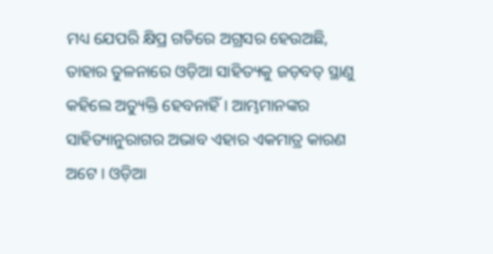ମଧ୍ୟ ଯେପରି କ୍ଷିପ୍ର ଗତିରେ ଅଗ୍ରସର ହେଉଅଛି, ତାହାର ତୁଳନାରେ ଓଡ଼ିଆ ସାହିତ୍ୟକୁ ଜଡ଼ବତ୍ ସ୍ଥାଣୁ କହିଲେ ଅତ୍ୟୁକ୍ତି ହେବନାହିଁ । ଆମ୍ଭମାନଙ୍କର ସାହିତ୍ୟାନୁରାଗର ଅଭାବ ଏହାର ଏକମାତ୍ର କାରଣ ଅଟେ । ଓଡ଼ିଆ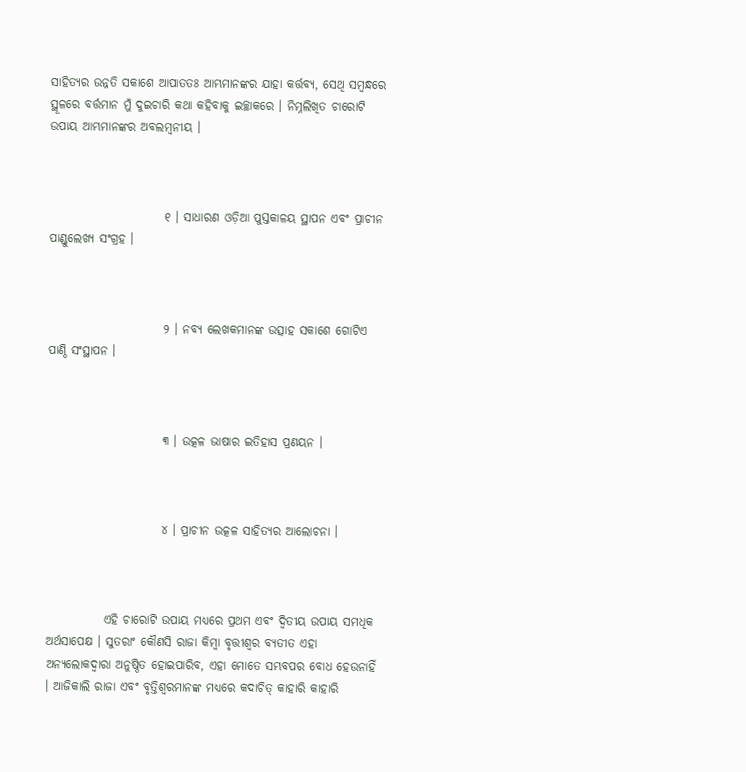ସାହିତ୍ୟର ଉନ୍ନତି ସକାଶେ ଆପାତତଃ ଆମ୍ଭମାନଙ୍କର ଯାହା କର୍ତ୍ତବ୍ୟ, ସେଥି ସମ୍ବନ୍ଧରେ ସ୍ଥୂଳରେ ବର୍ତ୍ତମାନ ମୁଁ ଦୁଇଚାରି କଥା କହିବାକୁ ଇଚ୍ଛାକରେ । ନିମ୍ନଲିଖିତ ଚାରୋଟି ଉପାୟ ଆମ୍ଭମାନଙ୍କର ଅବଲମ୍ବନୀୟ ।



                        ୧ । ସାଧାରଣ ଓଡ଼ିଆ ପୁସ୍ତକାଳୟ ସ୍ଥାପନ ଏବଂ ପ୍ରାଚୀନ ପାଣ୍ଡୁଲେଖ୍ୟ ସଂଗ୍ରହ ।



                        ୨ । ନବ୍ୟ ଲେଖକମାନଙ୍କ ଉତ୍ସାହ ସକାଶେ ଗୋଟିଏ ପାଣ୍ଠି ସଂସ୍ଥାପନ ।



                        ୩ । ଉତ୍କଳ ଭାଷାର ଇତିହାସ ପ୍ରଣୟନ ।



                        ୪ । ପ୍ରାଚୀନ ଉତ୍କଳ ସାହିତ୍ୟର ଆଲୋଚନା ।



            ଏହି ଚାରୋଟି ଉପାୟ ମଧ୍ୟରେ ପ୍ରଥମ ଏବଂ ଦ୍ୱିତୀୟ ଉପାୟ ସମଧିକ ଅର୍ଥସାପେକ୍ଷ । ସୁତରାଂ କୌଣସି ରାଜା କିମ୍ବା ବୃତ୍ତୀଶ୍ୱର ବ୍ୟତୀତ ଏହା ଅନ୍ୟଲୋକଦ୍ୱାରା ଅନୁଷ୍ଠିତ ହୋଇପାରିବ, ଏହା ମୋତେ ସମ୍ଭବପର ବୋଧ ହେଉନାହିଁ । ଆଜିକାଲି ରାଜା ଏବଂ ବୃତ୍ତିଶ୍ୱରମାନଙ୍କ ମଧ୍ୟରେ କଦାଚିତ୍ କାହାରି କାହାରି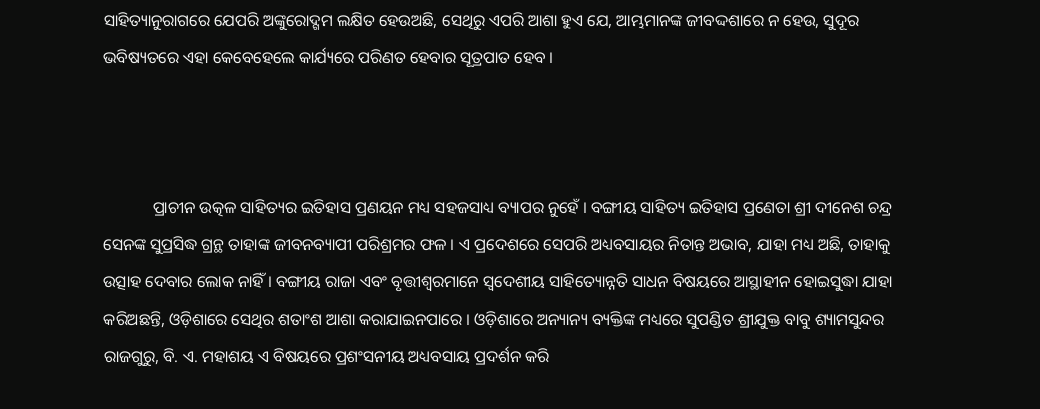ସାହିତ୍ୟାନୁରାଗରେ ଯେପରି ଅଙ୍କୁରୋଦ୍ଗମ ଲକ୍ଷିତ ହେଉଅଛି, ସେଥିରୁ ଏପରି ଆଶା ହୁଏ ଯେ, ଆମ୍ଭମାନଙ୍କ ଜୀବଦ୍ଦଶାରେ ନ ହେଉ, ସୁଦୂର ଭବିଷ୍ୟତରେ ଏହା କେବେହେଲେ କାର୍ଯ୍ୟରେ ପରିଣତ ହେବାର ସୂତ୍ରପାତ ହେବ ।



            ପ୍ରାଚୀନ ଉତ୍କଳ ସାହିତ୍ୟର ଇତିହାସ ପ୍ରଣୟନ ମଧ୍ୟ ସହଜସାଧ୍ୟ ବ୍ୟାପର ନୁହେଁ । ବଙ୍ଗୀୟ ସାହିତ୍ୟ ଇତିହାସ ପ୍ରଣେତା ଶ୍ରୀ ଦୀନେଶ ଚନ୍ଦ୍ର ସେନଙ୍କ ସୁପ୍ରସିଦ୍ଧ ଗ୍ରନ୍ଥ ତାହାଙ୍କ ଜୀବନବ୍ୟାପୀ ପରିଶ୍ରମର ଫଳ । ଏ ପ୍ରଦେଶରେ ସେପରି ଅଧ୍ୟବସାୟର ନିତାନ୍ତ ଅଭାବ, ଯାହା ମଧ୍ୟ ଅଛି, ତାହାକୁ ଉତ୍ସାହ ଦେବାର ଲୋକ ନାହିଁ । ବଙ୍ଗୀୟ ରାଜା ଏବଂ ବୃତ୍ତୀଶ୍ୱରମାନେ ସ୍ୱଦେଶୀୟ ସାହିତ୍ୟୋନ୍ନତି ସାଧନ ବିଷୟରେ ଆସ୍ଥାହୀନ ହୋଇସୁଦ୍ଧା ଯାହା କରିଅଛନ୍ତି, ଓଡ଼ିଶାରେ ସେଥିର ଶତାଂଶ ଆଶା କରାଯାଇନପାରେ । ଓଡ଼ିଶାରେ ଅନ୍ୟାନ୍ୟ ବ୍ୟକ୍ତିଙ୍କ ମଧ୍ୟରେ ସୁପଣ୍ଡିତ ଶ୍ରୀଯୁକ୍ତ ବାବୁ ଶ୍ୟାମସୁନ୍ଦର ରାଜଗୁରୁ, ବି. ଏ. ମହାଶୟ ଏ ବିଷୟରେ ପ୍ରଶଂସନୀୟ ଅଧ୍ୟବସାୟ ପ୍ରଦର୍ଶନ କରି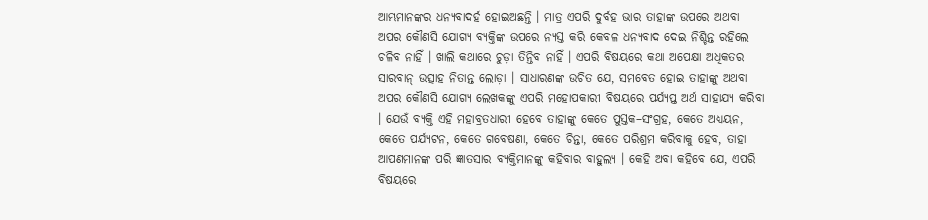ଆମ୍ଭମାନଙ୍କର ଧନ୍ୟବାଦର୍ହ ହୋଇଅଛନ୍ତି । ମାତ୍ର ଏପରି ଦୁର୍ବହ ଭାର ତାହାଙ୍କ ଉପରେ ଅଥବା ଅପର କୌଣସି ଯୋଗ୍ୟ ବ୍ୟକ୍ତିଙ୍କ ଉପରେ ନ୍ୟସ୍ତ କରି କେବଳ ଧନ୍ୟବାଦ ଦେଇ ନିଶ୍ଚିନ୍ତ ରହିଲେ ଚଳିବ ନାହିଁ । ଖାଲି କଥାରେ ଚୁଡ଼ା ତିନ୍ତିବ ନାହିଁ । ଏପରି ବିଷୟରେ କଥା ଅପେକ୍ଷା ଅଧିକତର ସାରବାନ୍ ଉତ୍ସାହ ନିତାନ୍ତ ଲୋଡ଼ା । ସାଧାରଣଙ୍କ ଉଚିତ ଯେ, ସମବେତ ହୋଇ ତାହାଙ୍କୁ ଅଥବା ଅପର କୌଣସି ଯୋଗ୍ୟ ଲେଖକଙ୍କୁ ଏପରି ମହୋପକାରୀ ବିଷୟରେ ପର୍ଯ୍ୟପ୍ତ ଅର୍ଥ ସାହାଯ୍ୟ କରିବା । ଯେଉଁ ବ୍ୟକ୍ତି ଏହି ମହାବ୍ରତଧାରୀ ହେବେ ତାହାଙ୍କୁ କେତେ ପୁସ୍ତକ–ସଂଗ୍ରହ, କେତେ ଅଧ୍ୟୟନ, କେତେ ପର୍ଯ୍ୟଟନ, କେତେ ଗବେଷଣା, କେତେ ଚିନ୍ତା, କେତେ ପରିଶ୍ରମ କରିବାକୁ ହେବ, ତାହା ଆପଣମାନଙ୍କ ପରି ଜ୍ଞାତସାର ବ୍ୟକ୍ତିମାନଙ୍କୁ କହିବାର ବାହୁଲ୍ୟ । କେହି ଅବା କହିବେ ଯେ, ଏପରି ବିଷୟରେ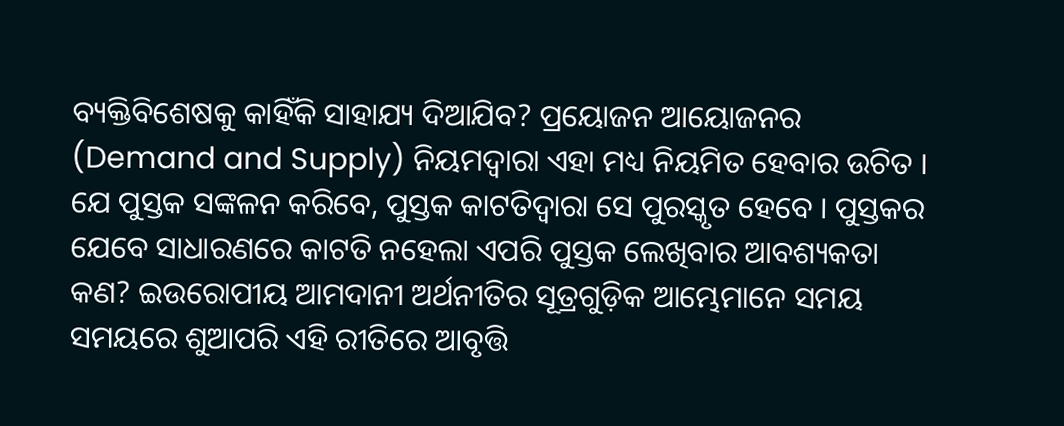ବ୍ୟକ୍ତିବିଶେଷକୁ କାହିଁକି ସାହାଯ୍ୟ ଦିଆଯିବ? ପ୍ରୟୋଜନ ଆୟୋଜନର (Demand and Supply) ନିୟମଦ୍ୱାରା ଏହା ମଧ୍ୟ ନିୟମିତ ହେବାର ଉଚିତ । ଯେ ପୁସ୍ତକ ସଙ୍କଳନ କରିବେ, ପୁସ୍ତକ କାଟତିଦ୍ୱାରା ସେ ପୁରସ୍କୃତ ହେବେ । ପୁସ୍ତକର ଯେବେ ସାଧାରଣରେ କାଟତି ନହେଲା ଏପରି ପୁସ୍ତକ ଲେଖିବାର ଆବଶ୍ୟକତା କଣ? ଇଉରୋପୀୟ ଆମଦାନୀ ଅର୍ଥନୀତିର ସୂତ୍ରଗୁଡ଼ିକ ଆମ୍ଭେମାନେ ସମୟ ସମୟରେ ଶୁଆପରି ଏହି ରୀତିରେ ଆବୃତ୍ତି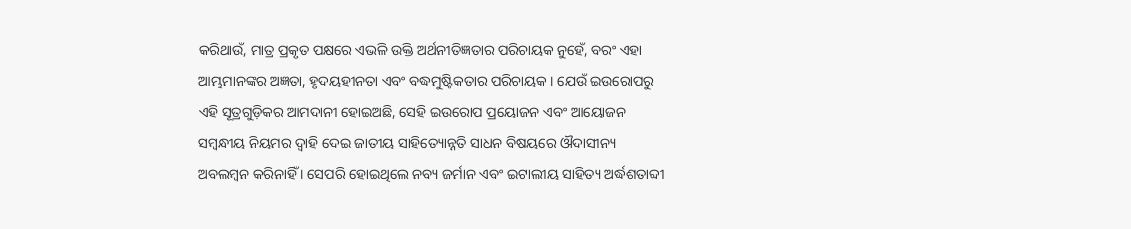କରିଥାଉଁ, ମାତ୍ର ପ୍ରକୃତ ପକ୍ଷରେ ଏଭଳି ଉକ୍ତି ଅର୍ଥନୀତିଜ୍ଞତାର ପରିଚାୟକ ନୁହେଁ, ବରଂ ଏହା ଆମ୍ଭମାନଙ୍କର ଅଜ୍ଞତା, ହୃଦୟହୀନତା ଏବଂ ବଦ୍ଧମୁଷ୍ଟିକତାର ପରିଚାୟକ । ଯେଉଁ ଇଉରୋପରୁ ଏହି ସୂତ୍ରଗୁଡ଼ିକର ଆମଦାନୀ ହୋଇଅଛି, ସେହି ଇଉରୋପ ପ୍ରୟୋଜନ ଏବଂ ଆୟୋଜନ ସମ୍ବନ୍ଧୀୟ ନିୟମର ଦ୍ୱାହି ଦେଇ ଜାତୀୟ ସାହିତ୍ୟୋନ୍ନତି ସାଧନ ବିଷୟରେ ଔଦାସୀନ୍ୟ ଅବଲମ୍ବନ କରିନାହିଁ । ସେପରି ହୋଇଥିଲେ ନବ୍ୟ ଜର୍ମାନ ଏବଂ ଇଟାଲୀୟ ସାହିତ୍ୟ ଅର୍ଦ୍ଧଶତାବ୍ଦୀ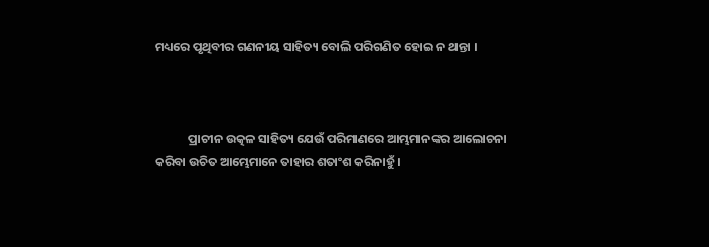ମଧ୍ୟରେ ପୃଥିବୀର ଗଣନୀୟ ସାହିତ୍ୟ ବୋଲି ପରିଗଣିତ ହୋଇ ନ ଥାନ୍ତା ।



            ପ୍ରାଚୀନ ଉତ୍କଳ ସାହିତ୍ୟ ଯେଉଁ ପରିମାଣରେ ଆମ୍ଭମାନଙ୍କର ଆଲୋଚନା କରିବା ଉଚିତ ଆମ୍ଭେମାନେ ତାହାର ଶତାଂଶ କରିନାହୁଁ ।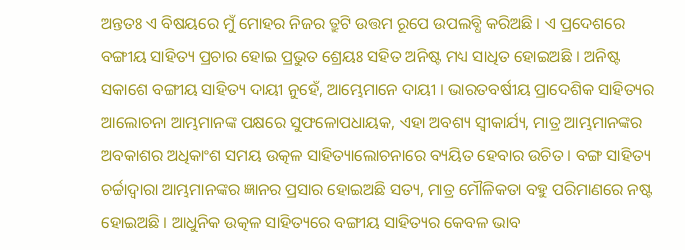ଅନ୍ତତଃ ଏ ବିଷୟରେ ମୁଁ ମୋହର ନିଜର ତ୍ରୁଟି ଉତ୍ତମ ରୂପେ ଉପଲବ୍ଧି କରିଅଛି । ଏ ପ୍ରଦେଶରେ ବଙ୍ଗୀୟ ସାହିତ୍ୟ ପ୍ରଚାର ହୋଇ ପ୍ରଭୁତ ଶ୍ରେୟଃ ସହିତ ଅନିଷ୍ଟ ମଧ୍ୟ ସାଧିତ ହୋଇଅଛି । ଅନିଷ୍ଟ ସକାଶେ ବଙ୍ଗୀୟ ସାହିତ୍ୟ ଦାୟୀ ନୁହେଁ, ଆମ୍ଭେମାନେ ଦାୟୀ । ଭାରତବର୍ଷୀୟ ପ୍ରାଦେଶିକ ସାହିତ୍ୟର ଆଲୋଚନା ଆମ୍ଭମାନଙ୍କ ପକ୍ଷରେ ସୁଫଳୋପଧାୟକ, ଏହା ଅବଶ୍ୟ ସ୍ୱୀକାର୍ଯ୍ୟ, ମାତ୍ର ଆମ୍ଭମାନଙ୍କର ଅବକାଶର ଅଧିକାଂଶ ସମୟ ଉତ୍କଳ ସାହିତ୍ୟାଲୋଚନାରେ ବ୍ୟୟିତ ହେବାର ଉଚିତ । ବଙ୍ଗ ସାହିତ୍ୟ ଚର୍ଚ୍ଚାଦ୍ୱାରା ଆମ୍ଭମାନଙ୍କର ଜ୍ଞାନର ପ୍ରସାର ହୋଇଅଛି ସତ୍ୟ, ମାତ୍ର ମୌଳିକତା ବହୁ ପରିମାଣରେ ନଷ୍ଟ ହୋଇଅଛି । ଆଧୁନିକ ଉତ୍କଳ ସାହିତ୍ୟରେ ବଙ୍ଗୀୟ ସାହିତ୍ୟର କେବଳ ଭାବ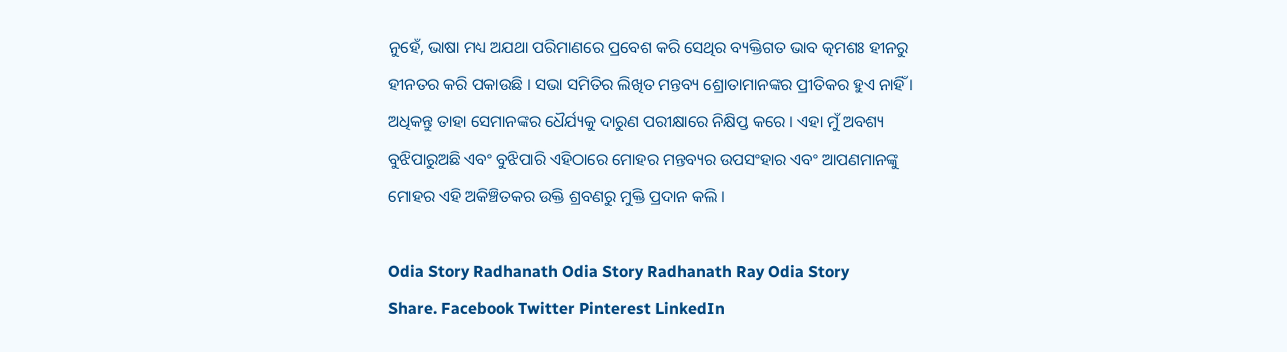ନୁହେଁ, ଭାଷା ମଧ୍ୟ ଅଯଥା ପରିମାଣରେ ପ୍ରବେଶ କରି ସେଥିର ବ୍ୟକ୍ତିଗତ ଭାବ ତ୍କମଶଃ ହୀନରୁ ହୀନତର କରି ପକାଉଛି । ସଭା ସମିତିର ଲିଖିତ ମନ୍ତବ୍ୟ ଶ୍ରୋତାମାନଙ୍କର ପ୍ରୀତିକର ହୁଏ ନାହିଁ । ଅଧିକନ୍ତୁ ତାହା ସେମାନଙ୍କର ଧୈର୍ଯ୍ୟକୁ ଦାରୁଣ ପରୀକ୍ଷାରେ ନିକ୍ଷିପ୍ତ କରେ । ଏହା ମୁଁ ଅବଶ୍ୟ ବୁଝିପାରୁଅଛି ଏବଂ ବୁଝିପାରି ଏହିଠାରେ ମୋହର ମନ୍ତବ୍ୟର ଉପସଂହାର ଏବଂ ଆପଣମାନଙ୍କୁ ମୋହର ଏହି ଅକିଞ୍ଚିତକର ଉକ୍ତି ଶ୍ରବଣରୁ ମୁକ୍ତି ପ୍ରଦାନ କଲି ।

Odia Story Radhanath Odia Story Radhanath Ray Odia Story
Share. Facebook Twitter Pinterest LinkedIn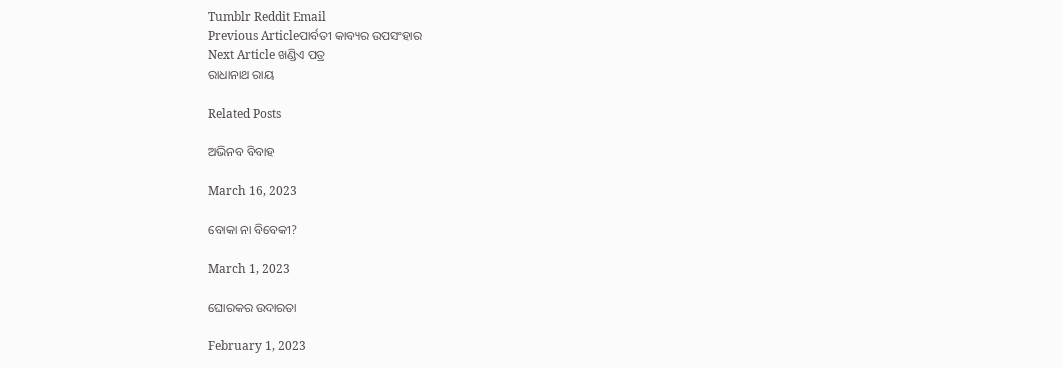Tumblr Reddit Email
Previous Articleପାର୍ବତୀ କାବ୍ୟର ଉପସଂହାର
Next Article ଖଣ୍ଡିଏ ପତ୍ର
ରାଧାନାଥ ରାୟ

Related Posts

ଅଭିନବ ବିବାହ

March 16, 2023

ବୋକା ନା ବିବେକୀ?

March 1, 2023

ଘୋରକର ଉଦାରତା

February 1, 2023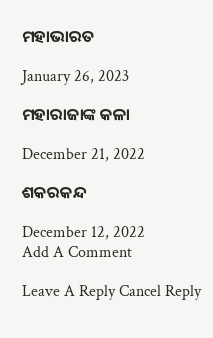ମହାଭାରତ

January 26, 2023

ମହାରାଜାଙ୍କ କଳା

December 21, 2022

ଶକରକନ୍ଦ

December 12, 2022
Add A Comment

Leave A Reply Cancel Reply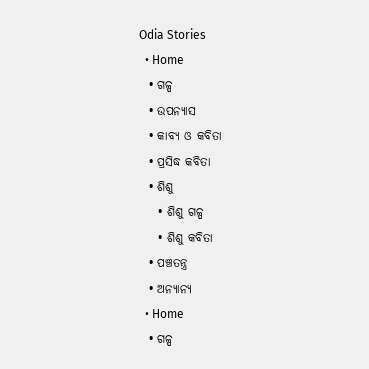Odia Stories
  • Home
  • ଗଳ୍ପ
  • ଉପନ୍ୟାସ
  • କାବ୍ୟ ଓ କବିତା
  • ପ୍ରସିଦ୍ଧ କବିତା
  • ଶିଶୁ
    • ଶିଶୁ ଗଳ୍ପ
    • ଶିଶୁ କବିତା
  • ପଞ୍ଚତନ୍ତ୍ର
  • ଅନ୍ୟାନ୍ୟ
  • Home
  • ଗଳ୍ପ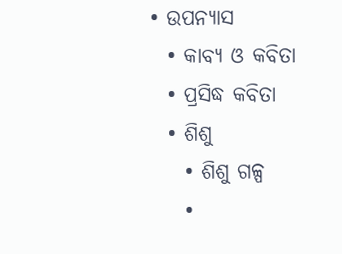• ଉପନ୍ୟାସ
  • କାବ୍ୟ ଓ କବିତା
  • ପ୍ରସିଦ୍ଧ କବିତା
  • ଶିଶୁ
    • ଶିଶୁ ଗଳ୍ପ
    •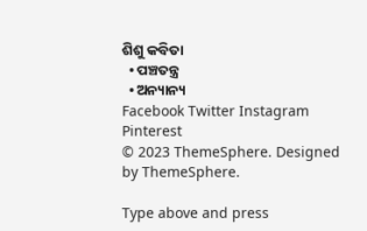ଶିଶୁ କବିତା
  • ପଞ୍ଚତନ୍ତ୍ର
  • ଅନ୍ୟାନ୍ୟ
Facebook Twitter Instagram Pinterest
© 2023 ThemeSphere. Designed by ThemeSphere.

Type above and press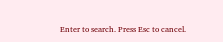Enter to search. Press Esc to cancel.